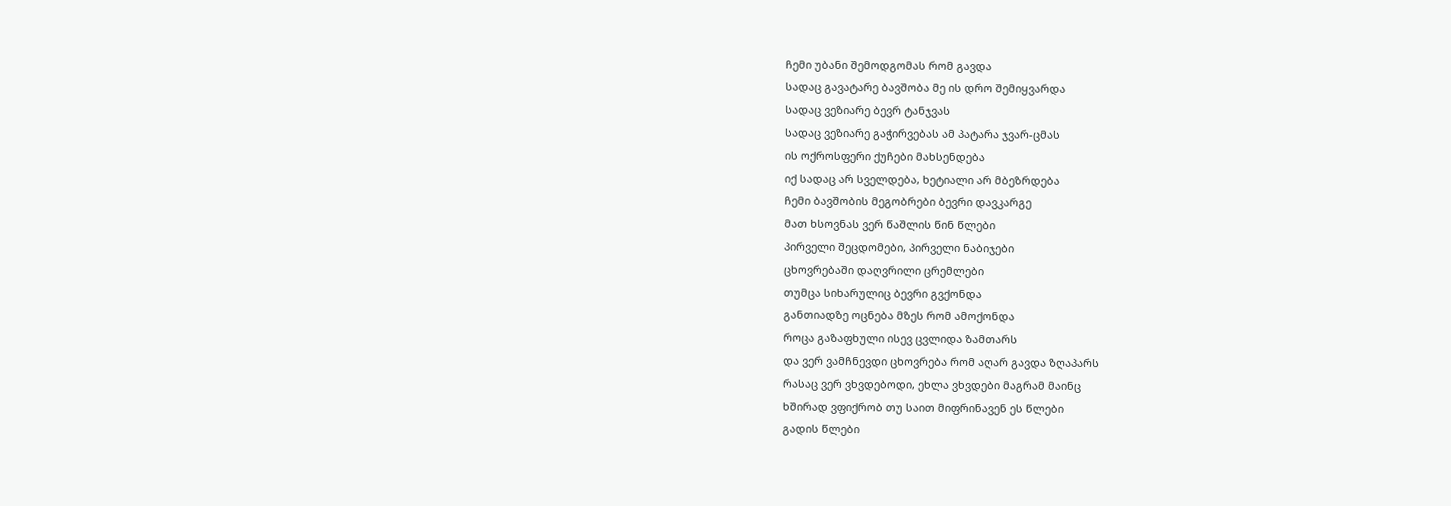ჩემი უბანი შემოდგომას რომ გავდა
სადაც გავატარე ბავშობა მე ის დრო შემიყვარდა
სადაც ვეზიარე ბევრ ტანჯვას
სადაც ვეზიარე გაჭირვებას ამ პატარა ჯვარ-ცმას
ის ოქროსფერი ქუჩები მახსენდება
იქ სადაც არ სველდება, ხეტიალი არ მბეზრდება
ჩემი ბავშობის მეგობრები ბევრი დავკარგე
მათ ხსოვნას ვერ წაშლის წინ წლები
პირველი შეცდომები, პირველი ნაბიჯები
ცხოვრებაში დაღვრილი ცრემლები
თუმცა სიხარულიც ბევრი გვქონდა
განთიადზე ოცნება მზეს რომ ამოქონდა
როცა გაზაფხული ისევ ცვლიდა ზამთარს
და ვერ ვამჩნევდი ცხოვრება რომ აღარ გავდა ზღაპარს
რასაც ვერ ვხვდებოდი, ეხლა ვხვდები მაგრამ მაინც
ხშირად ვფიქრობ თუ საით მიფრინავენ ეს წლები
გადის წლები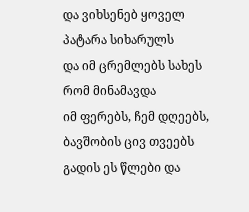და ვიხსენებ ყოველ პატარა სიხარულს
და იმ ცრემლებს სახეს რომ მინამავდა
იმ ფერებს, ჩემ დღეებს, ბავშობის ცივ თვეებს
გადის ეს წლები და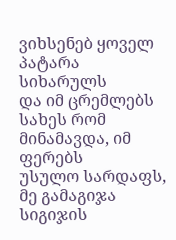ვიხსენებ ყოველ პატარა სიხარულს
და იმ ცრემლებს სახეს რომ მინამავდა, იმ ფერებს
უსულო სარდაფს, მე გამაგიჯა სიგიჯის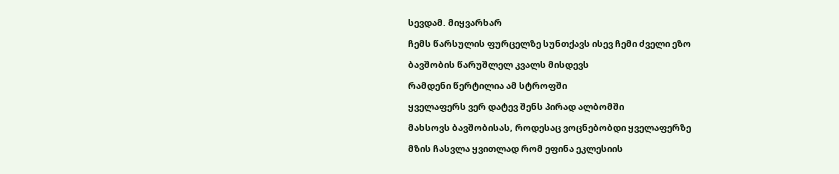სევდამ. მიყვარხარ
ჩემს წარსულის ფურცელზე სუნთქავს ისევ ჩემი ძველი ეზო
ბავშობის წარუშლელ კვალს მისდევს
რამდენი წერტილია ამ სტროფში
ყველაფერს ვერ დატევ შენს პირად ალბომში
მახსოვს ბავშობისას, როდესაც ვოცნებობდი ყველაფერზე
მზის ჩასვლა ყვითლად რომ ეფინა ეკლესიის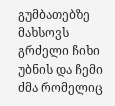გუმბათებზე
მახსოვს გრძელი ჩიხი უბნის და ჩემი ძმა რომელიც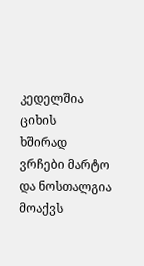კედელშია ციხის
ხშირად ვრჩები მარტო და ნოსთალგია მოაქვს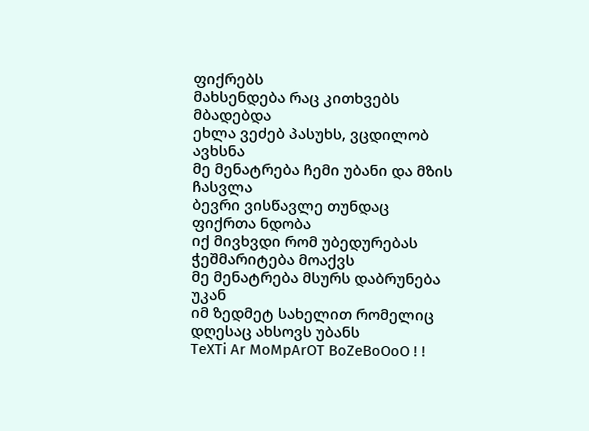ფიქრებს
მახსენდება რაც კითხვებს მბადებდა
ეხლა ვეძებ პასუხს, ვცდილობ ავხსნა
მე მენატრება ჩემი უბანი და მზის ჩასვლა
ბევრი ვისწავლე თუნდაც ფიქრთა ნდობა
იქ მივხვდი რომ უბედურებას ჭეშმარიტება მოაქვს
მე მენატრება მსურს დაბრუნება უკან
იმ ზედმეტ სახელით რომელიც დღესაც ახსოვს უბანს
TeXTi Ar MoMpArOT BoZeBoOoO ! !